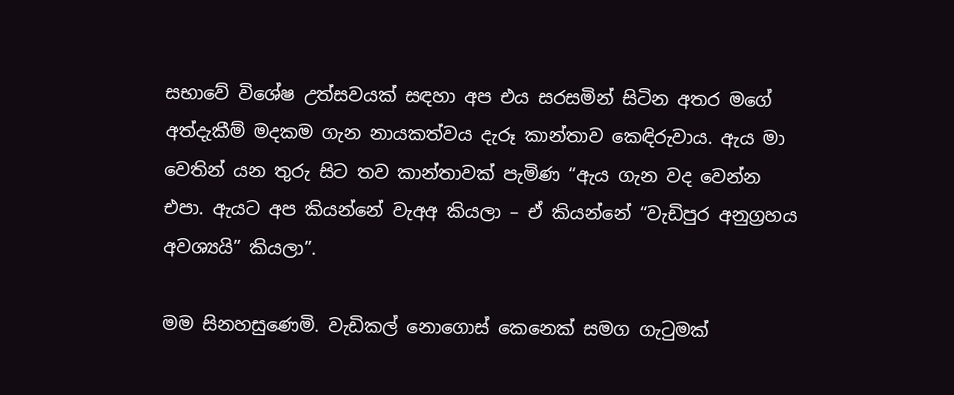සභාවේ විශේෂ උත්සවයක් සඳහා අප එය සරසමින් සිටින අතර මගේ අත්දැකීම් මදකම ගැන නායකත්වය දැරූ කාන්තාව කෙඳිරුවාය. ඇය මා වෙතින් යන තුරු සිට තව කාන්තාවක් පැමිණ “ඇය ගැන වද වෙන්න එපා. ඇයට අප කියන්නේ වැඅඅ කියලා – ඒ කියන්නේ “වැඩිපුර අනුග්‍රහය අවශ්‍යයි” කියලා”.

මම සිනහසුණෙමි. වැඩිකල් නොගොස් කෙනෙක් සමග ගැටුමක්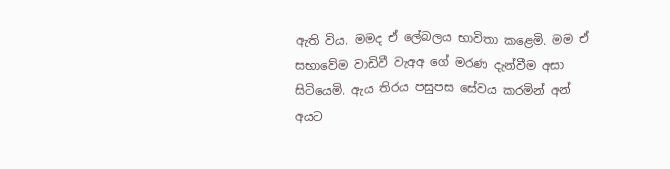ඇති විය. මමද ඒ ලේබලය භාවිතා කළෙමි. මම ඒ සභාවේම වාඩිවී වැඅඅ ගේ මරණ දැන්වීම අසා සිටියෙමි. ඇය තිරය පසුපස සේවය කරමින් අන් අයට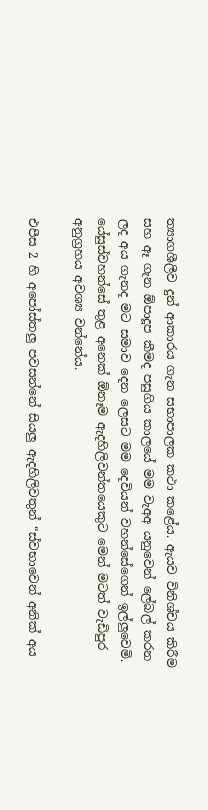ත්‍යාගශීලීව දුන් ආකාරය ගැන සභාපාලක කථා කළේය. ඇයව විනිශ්චය කිරීම සහ ඈ ගැන ඕපාදූප කීමද පසුගිය කාලයේ මම වැඅඅ යනුවෙන් ලේබල් කරන ලද අය ගැනද මට සමාව දෙන ලෙසට මම දෙවියන් වහන්සේගෙන් ඉල්ලුවෙමි. යේසුස්වහන්සේ තුළ අනෙක් ඕනෑම ඇදහිලිවන්තයෙකුට මෙන් මටත් වැඩිපුර අනුග්‍රහය අවශ්‍ය වන්නේය.

එපීස 2 හි අපෝස්තලු පවසන්නේ සියලු ඇදහිලිවතුන් “ස්වභාවෙන් අනික් අය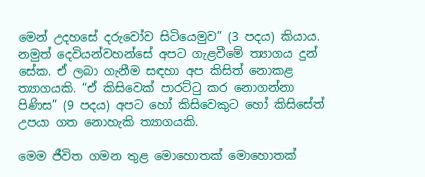මෙන් උදහසේ දරුවෝව සිටියෙමුව” (3 පදය) කියාය. නමුත් දෙවියන්වහන්සේ අපට ගැළවීමේ ත්‍යාගය දුන් සේක. ඒ ලබා ගැනීම සඳහා අප කිසිත් නොකළ ත්‍යාගයකි. “ඒ කිසිවෙක් පාරට්ටු කර නොගන්නා පිණිස” (9 පදය) අපට හෝ කිසිවෙකුට හෝ කිසිසේත් උපයා ගත නොහැකි ත්‍යාගයකි.

මෙම ජීවිත ගමන තුළ මොහොතක් මොහොතක්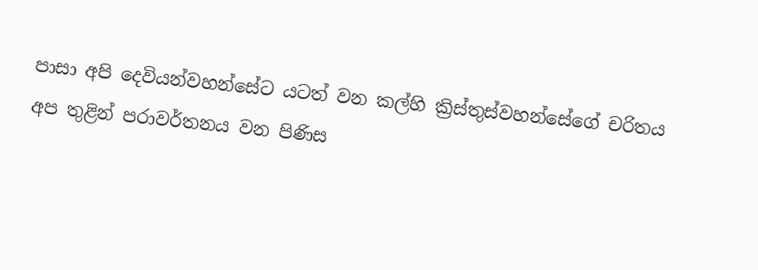පාසා අපි දෙවියන්වහන්සේට යටත් වන කල්හි ක්‍රිස්තුස්වහන්සේගේ චරිතය අප තුළින් පරාවර්තනය වන පිණිස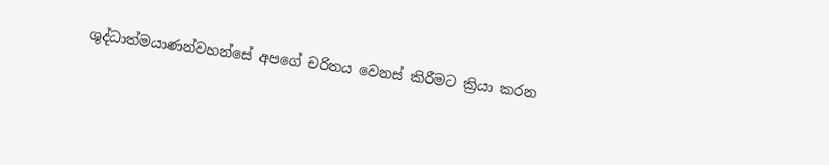ශුද්ධාත්මයාණන්වහන්සේ අපගේ චරිතය වෙනස් කිරීමට ක්‍රියා කරන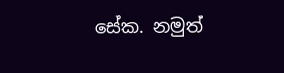සේක. නමුත්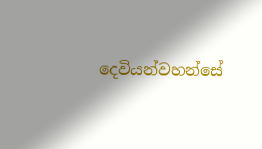දෙවියන්වහන්සේ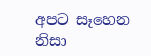අපට සෑහෙන නිසා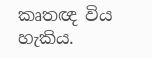කෘතඥ විය හැකිය.